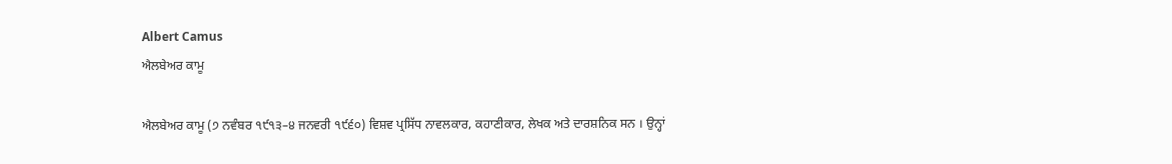Albert Camus
ਐਲਬੇਅਰ ਕਾਮੂ

ਐਲਬੇਅਰ ਕਾਮੂ (੭ ਨਵੰਬਰ ੧੯੧੩–੪ ਜਨਵਰੀ ੧੯੬੦) ਵਿਸ਼ਵ ਪ੍ਰਸਿੱਧ ਨਾਵਲਕਾਰ, ਕਹਾਣੀਕਾਰ, ਲੇਖਕ ਅਤੇ ਦਾਰਸ਼ਨਿਕ ਸਨ । ਉਨ੍ਹਾਂ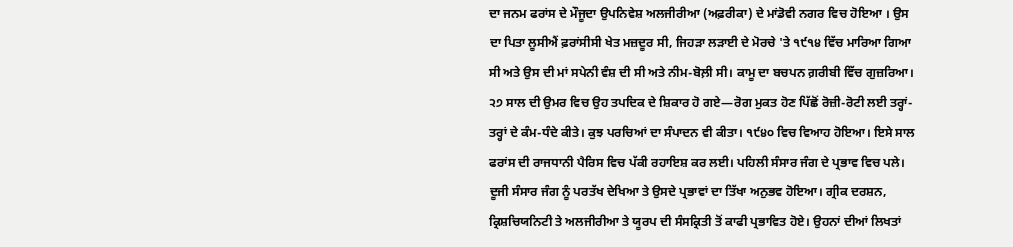ਦਾ ਜਨਮ ਫਰਾਂਸ ਦੇ ਮੌਜੂਦਾ ਉਪਨਿਵੇਸ਼ ਅਲਜੀਰੀਆ (ਅਫ਼ਰੀਕਾ) ਦੇ ਮਾਂਡੋਵੀ ਨਗਰ ਵਿਚ ਹੋਇਆ । ਉਸ ਦਾ ਪਿਤਾ ਲੂਸੀਐਂ ਫ਼ਰਾਂਸੀਸੀ ਖੇਤ ਮਜ਼ਦੂਰ ਸੀ, ਜਿਹੜਾ ਲੜਾਈ ਦੇ ਮੋਰਚੇ 'ਤੇ ੧੯੧੪ ਵਿੱਚ ਮਾਰਿਆ ਗਿਆ ਸੀ ਅਤੇ ਉਸ ਦੀ ਮਾਂ ਸਪੇਨੀ ਵੰਸ਼ ਦੀ ਸੀ ਅਤੇ ਨੀਮ-ਬੋਲ਼ੀ ਸੀ। ਕਾਮੂ ਦਾ ਬਚਪਨ ਗ਼ਰੀਬੀ ਵਿੱਚ ਗੁਜ਼ਰਿਆ। ੨੭ ਸਾਲ ਦੀ ਉਮਰ ਵਿਚ ਉਹ ਤਪਦਿਕ ਦੇ ਸ਼ਿਕਾਰ ਹੋ ਗਏ—ਰੋਗ ਮੁਕਤ ਹੋਣ ਪਿੱਛੋਂ ਰੋਜ਼ੀ-ਰੋਟੀ ਲਈ ਤਰ੍ਹਾਂ-ਤਰ੍ਹਾਂ ਦੇ ਕੰਮ-ਧੰਦੇ ਕੀਤੇ। ਕੁਝ ਪਰਚਿਆਂ ਦਾ ਸੰਪਾਦਨ ਵੀ ਕੀਤਾ। ੧੯੪੦ ਵਿਚ ਵਿਆਹ ਹੋਇਆ। ਇਸੇ ਸਾਲ ਫਰਾਂਸ ਦੀ ਰਾਜਧਾਨੀ ਪੈਰਿਸ ਵਿਚ ਪੱਕੀ ਰਹਾਇਸ਼ ਕਰ ਲਈ। ਪਹਿਲੀ ਸੰਸਾਰ ਜੰਗ ਦੇ ਪ੍ਰਭਾਵ ਵਿਚ ਪਲੇ। ਦੂਜੀ ਸੰਸਾਰ ਜੰਗ ਨੂੰ ਪਰਤੱਖ ਦੇਖਿਆ ਤੇ ਉਸਦੇ ਪ੍ਰਭਾਵਾਂ ਦਾ ਤਿੱਖਾ ਅਨੁਭਵ ਹੋਇਆ। ਗ੍ਰੀਕ ਦਰਸ਼ਨ, ਕ੍ਰਿਸ਼ਚਿਯਨਿਟੀ ਤੇ ਅਲਜੀਰੀਆ ਤੇ ਯੂਰਪ ਦੀ ਸੰਸਕ੍ਰਿਤੀ ਤੋਂ ਕਾਫੀ ਪ੍ਰਭਾਵਿਤ ਹੋਏ। ਉਹਨਾਂ ਦੀਆਂ ਲਿਖਤਾਂ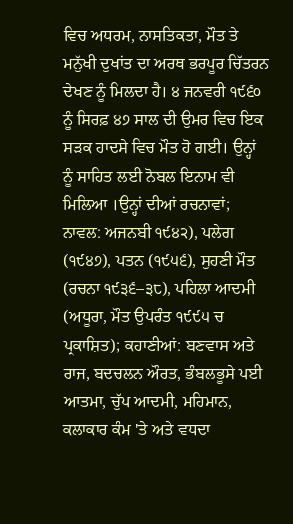ਵਿਚ ਅਧਰਮ, ਨਾਸਤਿਕਤਾ, ਮੌਤ ਤੇ ਮਨੁੱਖੀ ਦੁਖਾਂਤ ਦਾ ਅਰਥ ਭਰਪੂਰ ਚਿੱਤਰਨ ਦੇਖਣ ਨੂੰ ਮਿਲਦਾ ਹੈ। ੪ ਜਨਵਰੀ ੧੯੬੦ ਨੂੰ ਸਿਰਫ਼ ੪੭ ਸਾਲ ਦੀ ਉਮਰ ਵਿਚ ਇਕ ਸੜਕ ਹਾਦਸੇ ਵਿਚ ਮੌਤ ਹੋ ਗਈ। ਉਨ੍ਹਾਂ ਨੂੰ ਸਾਹਿਤ ਲਈ ਨੋਬਲ ਇਨਾਮ ਵੀ ਮਿਲਿਆ ।ਉਨ੍ਹਾਂ ਦੀਆਂ ਰਚਨਾਵਾਂ; ਨਾਵਲ: ਅਜਨਬੀ ੧੯੪੨), ਪਲੇਗ (੧੯੪੭), ਪਤਨ (੧੯੫੬), ਸੁਹਣੀ ਮੌਤ (ਰਚਨਾ ੧੯੩੬–੩੮), ਪਹਿਲਾ ਆਦਮੀ (ਅਧੂਰਾ, ਮੌਤ ਉਪਰੰਤ ੧੯੯੫ ਚ ਪ੍ਰਕਾਸ਼ਿਤ); ਕਹਾਣੀਆਂ: ਬਣਵਾਸ ਅਤੇ ਰਾਜ, ਬਦਚਲਨ ਔਰਤ, ਭੰਬਲਭੂਸੇ ਪਈ ਆਤਮਾ, ਚੁੱਪ ਆਦਮੀ, ਮਹਿਮਾਨ, ਕਲਾਕਾਰ ਕੰਮ 'ਤੇ ਅਤੇ ਵਧਦਾ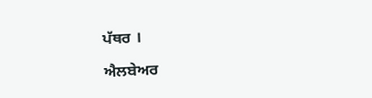ਪੱਥਰ ।

ਐਲਬੇਅਰ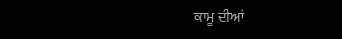ਕਾਮੂ ਦੀਆਂ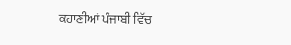ਕਹਾਣੀਆਂ ਪੰਜਾਬੀ ਵਿੱਚ